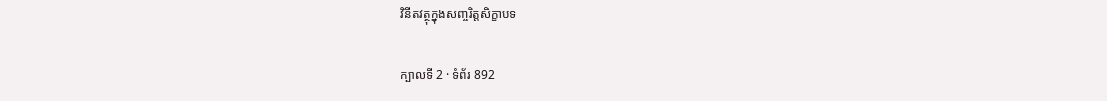វិនីតវត្ថុក្នុងសញ្ចរិត្តសិក្ខាបទ

ក្បាលទី 2 · ទំព័រ 892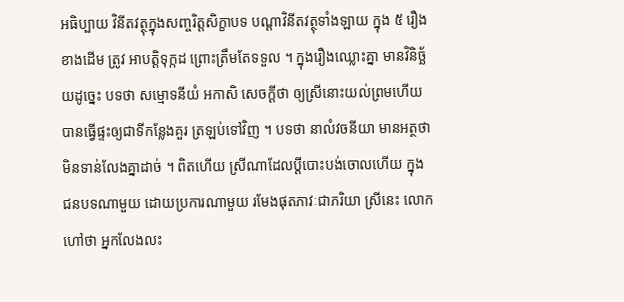អធិប្បាយ វិនីតវត្ថុក្នុងសញ្ចរិត្តសិក្ខាបទ បណ្តាវិនីតវត្ថុទាំងឡាយ ក្នុង ៥ រឿងខាងដើម ត្រូវ អាបត្តិទុក្កដ ព្រោះត្រឹមតែទទួល ។ ក្នុងរឿងឈ្លោះគ្នា មានវិនិច្ឆ័យដូច្នេះ បទថា សម្មោទនីយំ អកាសិ សេចក្តីថា ឲ្យស្រីនោះយល់ព្រមហើយ បានធ្វើផ្ទះឲ្យជាទីកន្លែងគួរ ត្រឡប់ទៅវិញ ។ បទថា នាលំវចនីយា មានអត្ថថា មិនទាន់លែងគ្នាដាច់ ។ ពិតហើយ ស្រីណាដែលប្តីបោះបង់ចោលហើយ ក្នុងជនបទណាមួយ ដោយប្រការណាមួយ រមែងផុតភាវៈជាភរិយា ស្រីនេះ លោកហៅថា អ្នកលែងលះ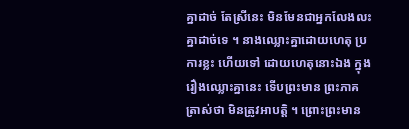គ្នាដាច់ តែស្រីនេះ មិនមែនជាអ្នកលែងលះគ្នាដាច់ទេ ។ នាងឈ្លោះគ្នាដោយហេតុ ប្រការខ្លះ ហើយទៅ ដោយហេតុនោះឯង ក្នុងរឿងឈ្លោះគ្នានេះ ទើបព្រះមាន ព្រះភាគត្រាស់ថា មិនត្រូវអាបត្តិ ។ ព្រោះព្រះមាន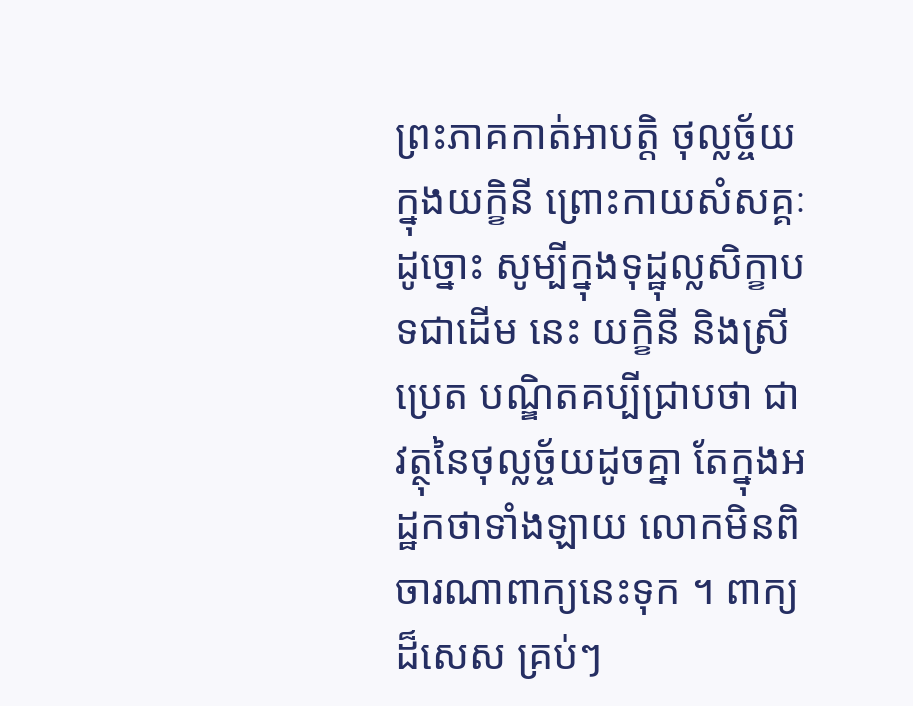ព្រះភាគកាត់អាបត្តិ ថុល្លច្ច័យក្នុងយក្ខិនី ព្រោះកាយសំសគ្គៈ ដូច្នោះ សូម្បីក្នុងទុដ្ឋុល្លសិក្ខាបទជាដើម នេះ យក្ខិនី និងស្រីប្រេត បណ្ឌិតគប្បីជ្រាបថា ជាវត្ថុនៃថុល្លច្ច័យដូចគ្នា តែក្នុងអដ្ឋកថាទាំងឡាយ លោកមិនពិចារណាពាក្យនេះទុក ។ ពាក្យដ៏សេស គ្រប់ៗ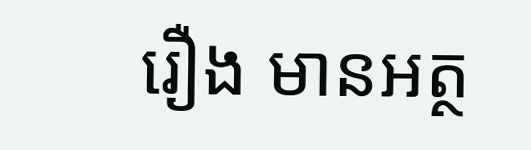រឿង មានអត្ថ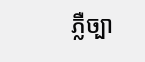ភ្លឺច្បា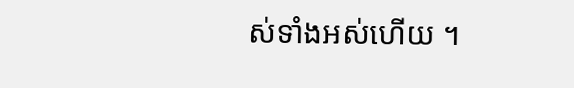ស់ទាំងអស់ហើយ ។